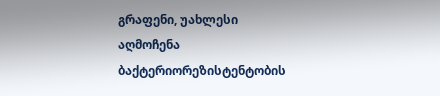გრაფენი, უახლესი აღმოჩენა ბაქტერიორეზისტენტობის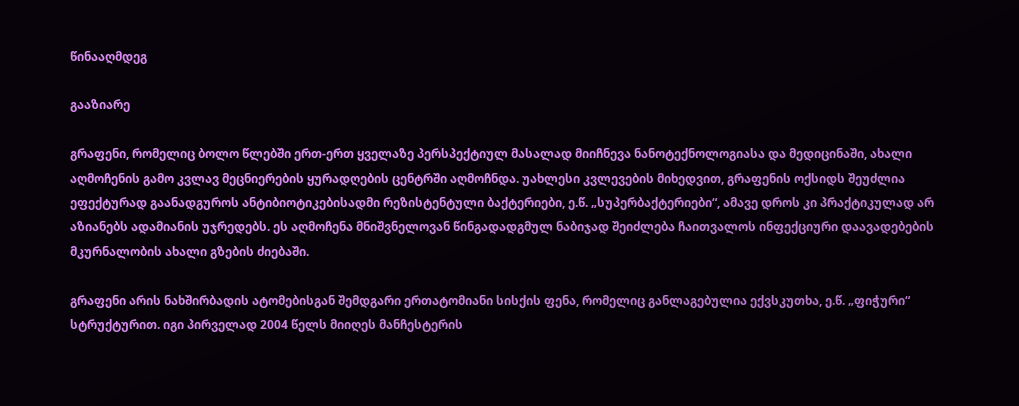წინააღმდეგ

გააზიარე

გრაფენი, რომელიც ბოლო წლებში ერთ-ერთ ყველაზე პერსპექტიულ მასალად მიიჩნევა ნანოტექნოლოგიასა და მედიცინაში, ახალი აღმოჩენის გამო კვლავ მეცნიერების ყურადღების ცენტრში აღმოჩნდა. უახლესი კვლევების მიხედვით, გრაფენის ოქსიდს შეუძლია ეფექტურად გაანადგუროს ანტიბიოტიკებისადმი რეზისტენტული ბაქტერიები, ე.წ. „სუპერბაქტერიები“, ამავე დროს კი პრაქტიკულად არ აზიანებს ადამიანის უჯრედებს. ეს აღმოჩენა მნიშვნელოვან წინგადადგმულ ნაბიჯად შეიძლება ჩაითვალოს ინფექციური დაავადებების მკურნალობის ახალი გზების ძიებაში.

გრაფენი არის ნახშირბადის ატომებისგან შემდგარი ერთატომიანი სისქის ფენა, რომელიც განლაგებულია ექვსკუთხა, ე.წ. „ფიჭური“ სტრუქტურით. იგი პირველად 2004 წელს მიიღეს მანჩესტერის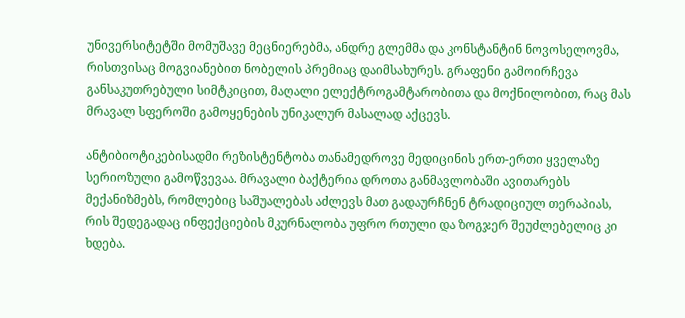უნივერსიტეტში მომუშავე მეცნიერებმა, ანდრე გლემმა და კონსტანტინ ნოვოსელოვმა, რისთვისაც მოგვიანებით ნობელის პრემიაც დაიმსახურეს. გრაფენი გამოირჩევა განსაკუთრებული სიმტკიცით, მაღალი ელექტროგამტარობითა და მოქნილობით, რაც მას მრავალ სფეროში გამოყენების უნიკალურ მასალად აქცევს.

ანტიბიოტიკებისადმი რეზისტენტობა თანამედროვე მედიცინის ერთ-ერთი ყველაზე სერიოზული გამოწვევაა. მრავალი ბაქტერია დროთა განმავლობაში ავითარებს მექანიზმებს, რომლებიც საშუალებას აძლევს მათ გადაურჩნენ ტრადიციულ თერაპიას, რის შედეგადაც ინფექციების მკურნალობა უფრო რთული და ზოგჯერ შეუძლებელიც კი ხდება.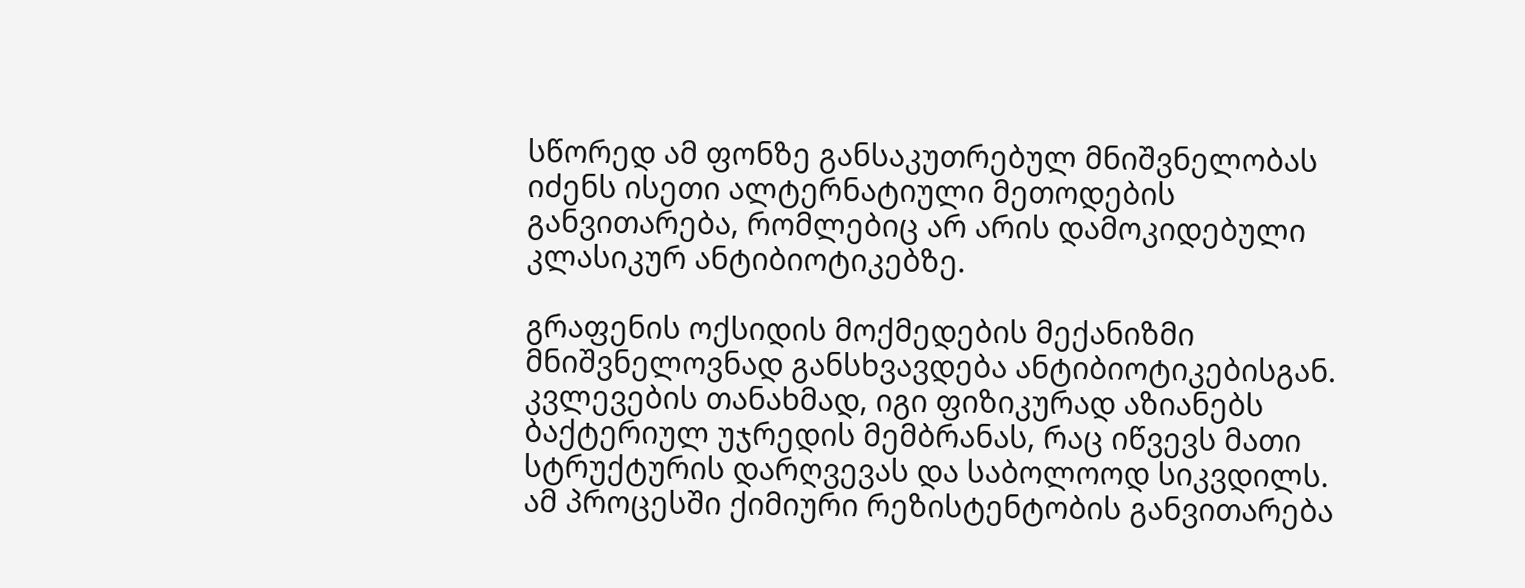სწორედ ამ ფონზე განსაკუთრებულ მნიშვნელობას იძენს ისეთი ალტერნატიული მეთოდების განვითარება, რომლებიც არ არის დამოკიდებული კლასიკურ ანტიბიოტიკებზე.

გრაფენის ოქსიდის მოქმედების მექანიზმი მნიშვნელოვნად განსხვავდება ანტიბიოტიკებისგან. კვლევების თანახმად, იგი ფიზიკურად აზიანებს ბაქტერიულ უჯრედის მემბრანას, რაც იწვევს მათი სტრუქტურის დარღვევას და საბოლოოდ სიკვდილს. ამ პროცესში ქიმიური რეზისტენტობის განვითარება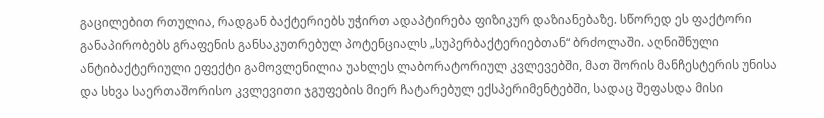გაცილებით რთულია, რადგან ბაქტერიებს უჭირთ ადაპტირება ფიზიკურ დაზიანებაზე. სწორედ ეს ფაქტორი განაპირობებს გრაფენის განსაკუთრებულ პოტენციალს „სუპერბაქტერიებთან“ ბრძოლაში. აღნიშნული ანტიბაქტერიული ეფექტი გამოვლენილია უახლეს ლაბორატორიულ კვლევებში, მათ შორის მანჩესტერის უნისა და სხვა საერთაშორისო კვლევითი ჯგუფების მიერ ჩატარებულ ექსპერიმენტებში, სადაც შეფასდა მისი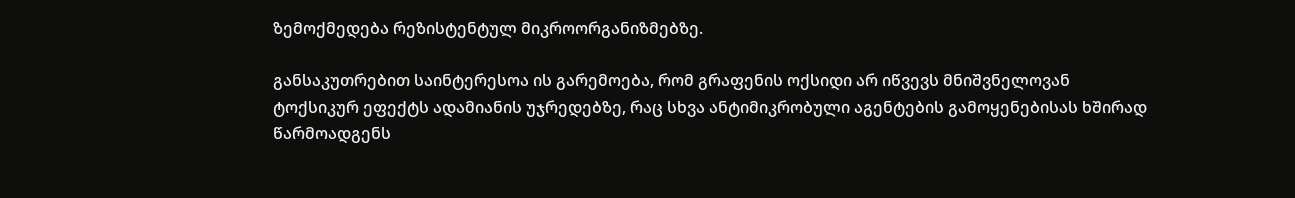ზემოქმედება რეზისტენტულ მიკროორგანიზმებზე.

განსაკუთრებით საინტერესოა ის გარემოება, რომ გრაფენის ოქსიდი არ იწვევს მნიშვნელოვან ტოქსიკურ ეფექტს ადამიანის უჯრედებზე, რაც სხვა ანტიმიკრობული აგენტების გამოყენებისას ხშირად წარმოადგენს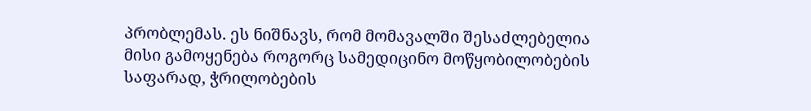პრობლემას. ეს ნიშნავს, რომ მომავალში შესაძლებელია მისი გამოყენება როგორც სამედიცინო მოწყობილობების საფარად, ჭრილობების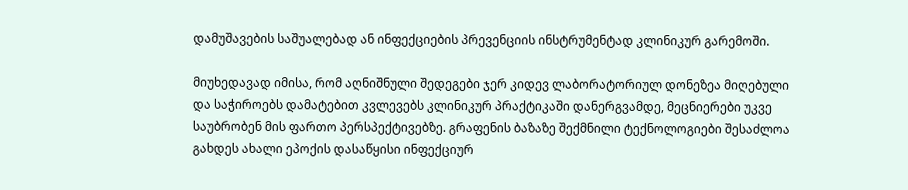დამუშავების საშუალებად ან ინფექციების პრევენციის ინსტრუმენტად კლინიკურ გარემოში.

მიუხედავად იმისა, რომ აღნიშნული შედეგები ჯერ კიდევ ლაბორატორიულ დონეზეა მიღებული და საჭიროებს დამატებით კვლევებს კლინიკურ პრაქტიკაში დანერგვამდე, მეცნიერები უკვე საუბრობენ მის ფართო პერსპექტივებზე. გრაფენის ბაზაზე შექმნილი ტექნოლოგიები შესაძლოა გახდეს ახალი ეპოქის დასაწყისი ინფექციურ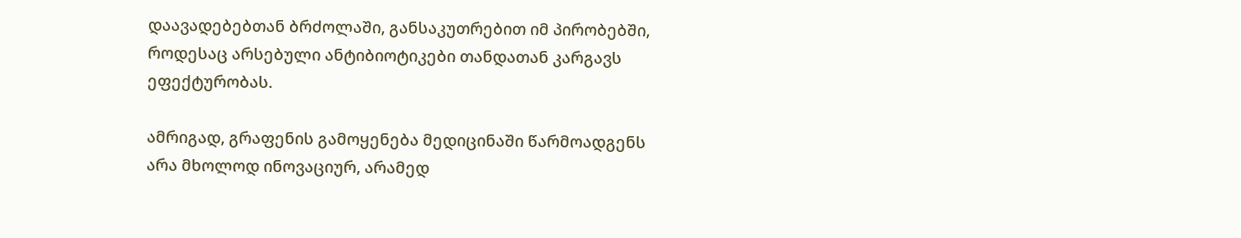დაავადებებთან ბრძოლაში, განსაკუთრებით იმ პირობებში, როდესაც არსებული ანტიბიოტიკები თანდათან კარგავს ეფექტურობას.

ამრიგად, გრაფენის გამოყენება მედიცინაში წარმოადგენს არა მხოლოდ ინოვაციურ, არამედ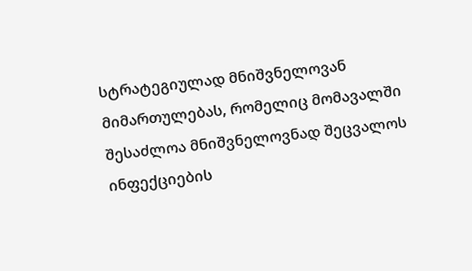სტრატეგიულად მნიშვნელოვან მიმართულებას, რომელიც მომავალში შესაძლოა მნიშვნელოვნად შეცვალოს ინფექციების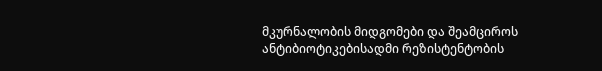მკურნალობის მიდგომები და შეამციროს ანტიბიოტიკებისადმი რეზისტენტობის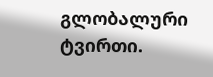გლობალური ტვირთი.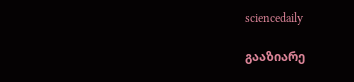sciencedaily

გააზიარე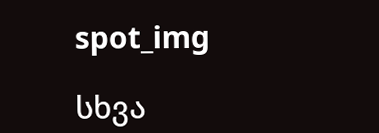spot_img

სხვა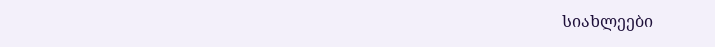სიახლეები